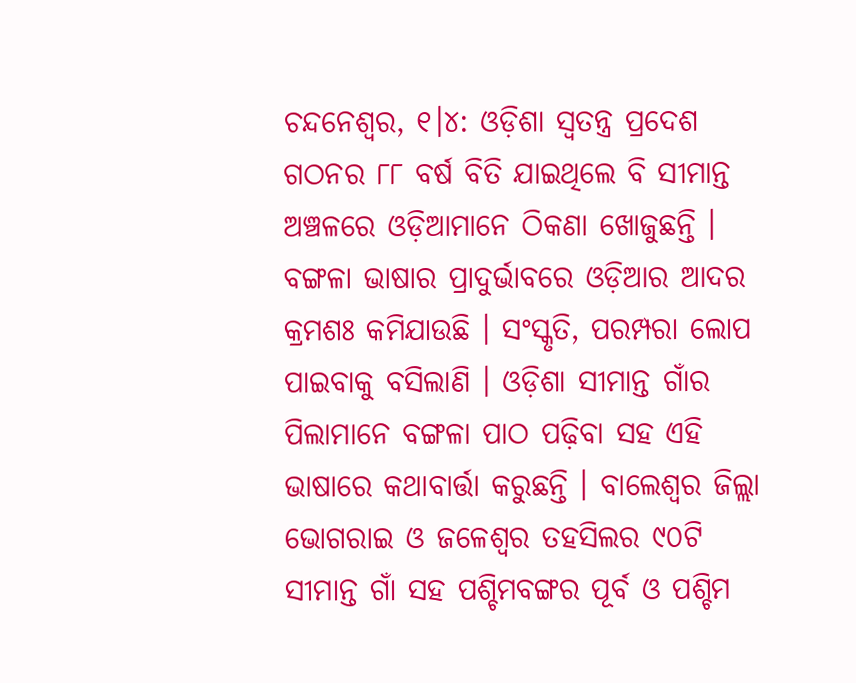ଚନ୍ଦନେଶ୍ୱର, ୧।୪: ଓଡ଼ିଶା ସ୍ୱତନ୍ତ୍ର ପ୍ରଦେଶ ଗଠନର ୮୮ ବର୍ଷ ବିତି ଯାଇଥିଲେ ବି ସୀମାନ୍ତ ଅଞ୍ଚଳରେ ଓଡ଼ିଆମାନେ ଠିକଣା ଖୋଜୁଛନ୍ତି । ବଙ୍ଗଳା ଭାଷାର ପ୍ରାଦୁର୍ଭାବରେ ଓଡ଼ିଆର ଆଦର କ୍ରମଶଃ କମିଯାଉଛି । ସଂସ୍କୃତି, ପରମ୍ପରା ଲୋପ ପାଇବାକୁ ବସିଲାଣି । ଓଡ଼ିଶା ସୀମାନ୍ତ ଗାଁର ପିଲାମାନେ ବଙ୍ଗଳା ପାଠ ପଢ଼ିବା ସହ ଏହି ଭାଷାରେ କଥାବାର୍ତ୍ତା କରୁଛନ୍ତି । ବାଲେଶ୍ୱର ଜିଲ୍ଲା ଭୋଗରାଇ ଓ ଜଳେଶ୍ୱର ତହସିଲର ୯୦ଟି ସୀମାନ୍ତ ଗାଁ ସହ ପଶ୍ଚିମବଙ୍ଗର ପୂର୍ବ ଓ ପଶ୍ଚିମ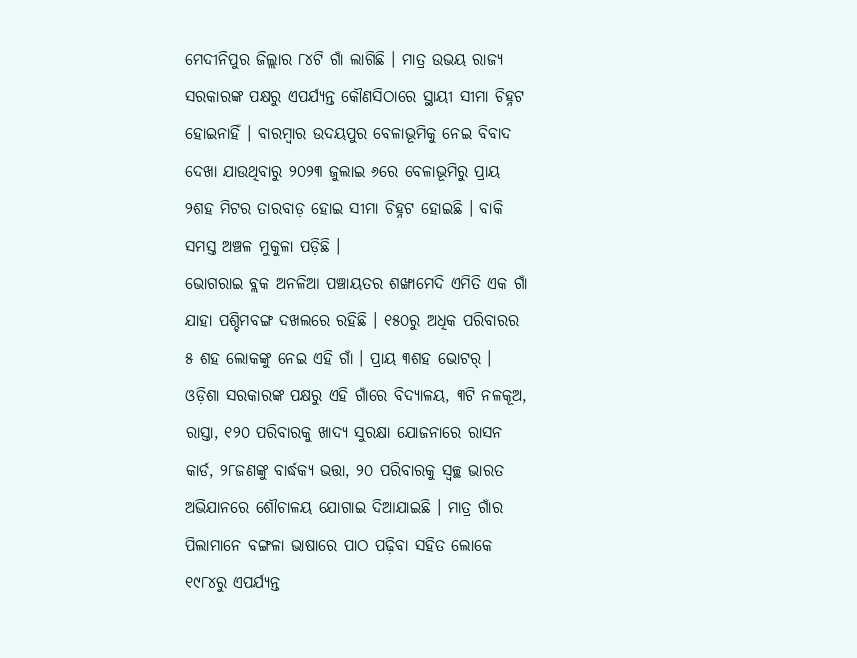ମେଦୀନିପୁର ଜିଲ୍ଲାର ୮୪ଟି ଗାଁ ଲାଗିଛି । ମାତ୍ର ଉଭୟ ରାଜ୍ୟ ସରକାରଙ୍କ ପକ୍ଷରୁ ଏପର୍ଯ୍ୟନ୍ତ କୌଣସିଠାରେ ସ୍ଥାୟୀ ସୀମା ଚିହ୍ନଟ ହୋଇନାହିଁ । ବାରମ୍ବାର ଉଦୟପୁର ବେଳାଭୂମିକୁ ନେଇ ବିବାଦ ଦେଖା ଯାଉଥିବାରୁ ୨୦୨୩ ଜୁଲାଇ ୬ରେ ବେଳାଭୂମିରୁ ପ୍ରାୟ ୨ଶହ ମିଟର ତାରବାଡ଼ ହୋଇ ସୀମା ଚିହ୍ନଟ ହୋଇଛି । ବାକି ସମସ୍ତ ଅଞ୍ଚଳ ମୁକୁଳା ପଡ଼ିଛି ।
ଭୋଗରାଇ ବ୍ଲକ ଅନଳିଆ ପଞ୍ଚାୟତର ଶଙ୍ଖାମେଦି ଏମିତି ଏକ ଗାଁ ଯାହା ପଶ୍ଚିମବଙ୍ଗ ଦଖଲରେ ରହିଛି । ୧୫୦ରୁ ଅଧିକ ପରିବାରର ୫ ଶହ ଲୋକଙ୍କୁ ନେଇ ଏହି ଗାଁ । ପ୍ରାୟ ୩ଶହ ଭୋଟର୍ । ଓଡ଼ିଶା ସରକାରଙ୍କ ପକ୍ଷରୁ ଏହି ଗାଁରେ ବିଦ୍ୟାଳୟ, ୩ଟି ନଳକୂଅ, ରାସ୍ତା, ୧୨୦ ପରିବାରକୁ ଖାଦ୍ୟ ସୁରକ୍ଷା ଯୋଜନାରେ ରାସନ କାର୍ଡ, ୨୮ଜଣଙ୍କୁ ବାର୍ଦ୍ଧକ୍ୟ ଭତ୍ତା, ୨୦ ପରିବାରକୁ ସ୍ୱଚ୍ଛ ଭାରତ ଅଭିଯାନରେ ଶୌଚାଳୟ ଯୋଗାଇ ଦିଆଯାଇଛି । ମାତ୍ର ଗାଁର ପିଲାମାନେ ବଙ୍ଗଳା ଭାଷାରେ ପାଠ ପଢ଼ିବା ସହିତ ଲୋକେ ୧୯୮୪ରୁ ଏପର୍ଯ୍ୟନ୍ତ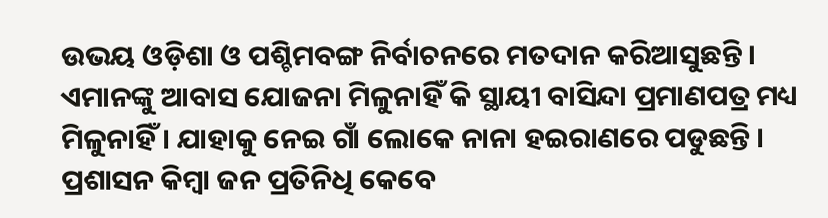ଉଭୟ ଓଡ଼ିଶା ଓ ପଶ୍ଚିମବଙ୍ଗ ନିର୍ବାଚନରେ ମତଦାନ କରିଆସୁଛନ୍ତି । ଏମାନଙ୍କୁ ଆବାସ ଯୋଜନା ମିଳୁନାହିଁ କି ସ୍ଥାୟୀ ବାସିନ୍ଦା ପ୍ରମାଣପତ୍ର ମଧ୍ୟ ମିଳୁନାହିଁ । ଯାହାକୁ ନେଇ ଗାଁ ଲୋକେ ନାନା ହଇରାଣରେ ପଡୁଛନ୍ତି । ପ୍ରଶାସନ କିମ୍ବା ଜନ ପ୍ରତିନିଧି କେବେ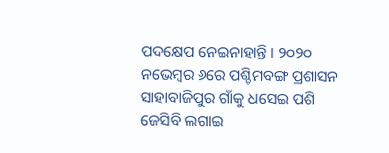ପଦକ୍ଷେପ ନେଇନାହାନ୍ତି । ୨୦୨୦ ନଭେମ୍ବର ୬ରେ ପଶ୍ଚିମବଙ୍ଗ ପ୍ରଶାସନ ସାହାବାଜିପୁର ଗାଁକୁ ଧସେଇ ପଶି ଜେସିବି ଲଗାଇ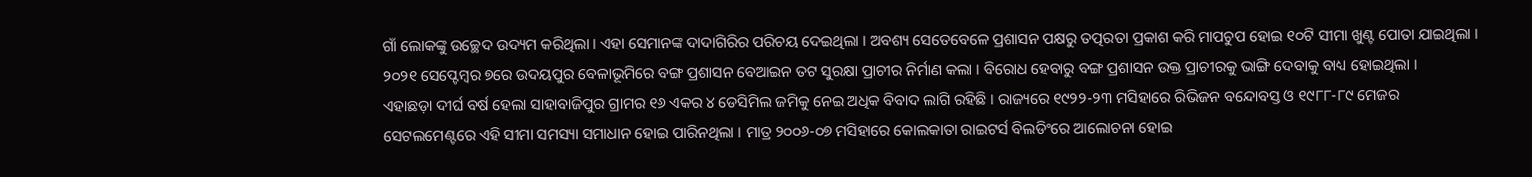ଗାଁ ଲୋକଙ୍କୁ ଉଚ୍ଛେଦ ଉଦ୍ୟମ କରିଥିଲା । ଏହା ସେମାନଙ୍କ ଦାଦାଗିରିର ପରିଚୟ ଦେଇଥିଲା । ଅବଶ୍ୟ ସେତେବେଳେ ପ୍ରଶାସନ ପକ୍ଷରୁ ତତ୍ପରତା ପ୍ରକାଶ କରି ମାପଚୁପ ହୋଇ ୧୦ଟି ସୀମା ଖୁଣ୍ଟ ପୋତା ଯାଇଥିଲା । ୨୦୨୧ ସେପ୍ଟେମ୍ବର ୭ରେ ଉଦୟପୁର ବେଳାଭୂମିରେ ବଙ୍ଗ ପ୍ରଶାସନ ବେଆଇନ ତଟ ସୁରକ୍ଷା ପ୍ରାଚୀର ନିର୍ମାଣ କଲା । ବିରୋଧ ହେବାରୁ ବଙ୍ଗ ପ୍ରଶାସନ ଉକ୍ତ ପ୍ରାଚୀରକୁ ଭାଙ୍ଗି ଦେବାକୁ ବାଧ୍ୟ ହୋଇଥିଲା ।
ଏହାଛଡ଼ା ଦୀର୍ଘ ବର୍ଷ ହେଲା ସାହାବାଜିପୁର ଗ୍ରାମର ୧୬ ଏକର ୪ ଡେସିମିଲ ଜମିକୁ ନେଇ ଅଧିକ ବିବାଦ ଲାଗି ରହିଛି । ରାଜ୍ୟରେ ୧୯୨୨-୨୩ ମସିହାରେ ରିଭିଜନ ବନ୍ଦୋବସ୍ତ ଓ ୧୯୮୮-୮୯ ମେଜର ସେଟଲମେଣ୍ଟରେ ଏହି ସୀମା ସମସ୍ୟା ସମାଧାନ ହୋଇ ପାରିନଥିଲା । ମାତ୍ର ୨୦୦୬-୦୭ ମସିହାରେ କୋଲକାତା ରାଇଟର୍ସ ବିଲଡିଂରେ ଆଲୋଚନା ହୋଇ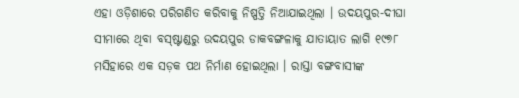ଏହା ଓଡ଼ିଶାରେ ପରିଗଣିତ କରିବାକୁ ନିଷ୍ପତ୍ତି ନିଆଯାଇଥିଲା । ଉଦୟପୁର-ଦୀଘା ସୀମାରେ ଥିବା ବସ୍ଷ୍ଟାଣ୍ଡରୁ ଉଦୟପୁର ଡାକବଙ୍ଗଳାକୁ ଯାତାୟାତ ଲାଗି ୧୯୭୮ ମସିହାରେ ଏକ ସଡ଼କ ପଥ ନିର୍ମାଣ ହୋଇଥିଲା । ରାସ୍ତା ବଙ୍ଗବାସୀଙ୍କ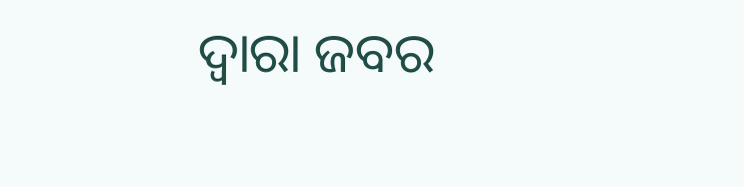ଦ୍ୱାରା ଜବର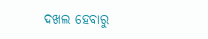ଦଖଲ ହେବାରୁ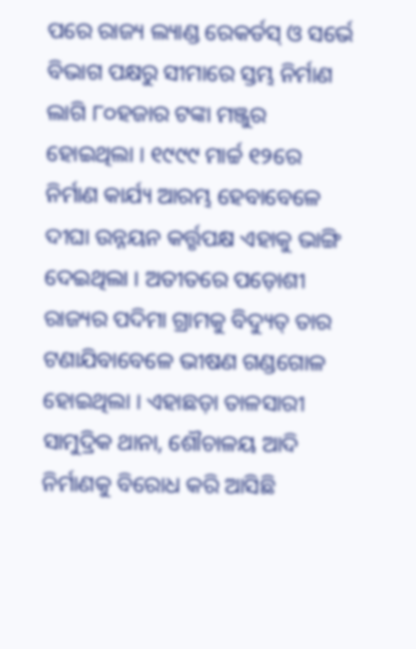ପରେ ରାଜ୍ୟ ଲ୍ୟାଣ୍ଡ ରେକର୍ଡସ୍ ଓ ସର୍ଭେ ବିଭାଗ ପକ୍ଷରୁ ସୀମାରେ ସ୍ତମ୍ଭ ନିର୍ମାଣ ଲାଗି ୮୦ହଜାର ଟଙ୍କା ମଞ୍ଜୁର ହୋଇଥିଲା । ୧୯୯୯ ମାର୍ଚ୍ଚ ୧୨ରେ ନିର୍ମାଣ କାର୍ଯ୍ୟ ଆରମ୍ଭ ହେବାବେଳେ ଦୀଘା ଉନ୍ନୟନ କର୍ତ୍ତୃପକ୍ଷ ଏହାକୁ ଭାଙ୍ଗି ଦେଇଥିଲା । ଅତୀତରେ ପଡ଼ୋଶୀ ରାଜ୍ୟର ପଦିମା ଗ୍ରାମକୁ ବିଦ୍ୟୁତ୍ ତାର ଟଣାଯିବାବେଳେ ଭୀଷଣ ଗଣ୍ଡଗୋଳ ହୋଇଥିଲା । ଏହାଛଡ଼ା ତାଳସାରୀ ସାମୁଦ୍ରିକ ଥାନା, ଶୌଚାଳୟ ଆଦି ନିର୍ମାଣକୁ ବିରୋଧ କରି ଆସିଛି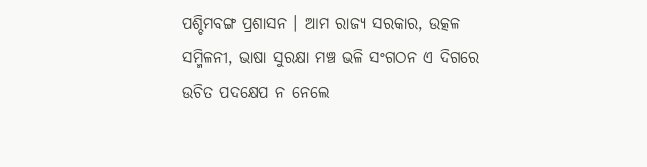ପଶ୍ଚିମବଙ୍ଗ ପ୍ରଶାସନ । ଆମ ରାଜ୍ୟ ସରକାର, ଉତ୍କଳ ସମ୍ମିଳନୀ, ଭାଷା ସୁରକ୍ଷା ମଞ୍ଚ ଭଳି ସଂଗଠନ ଏ ଦିଗରେ ଉଚିତ ପଦକ୍ଷେପ ନ ନେଲେ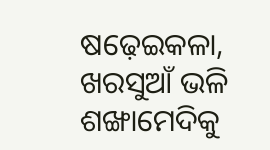ଷଢ଼େଇକଳା, ଖରସୁଆଁ ଭଳି ଶଙ୍ଖାମେଦିକୁ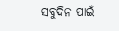ସବୁଦିନ ପାଇଁ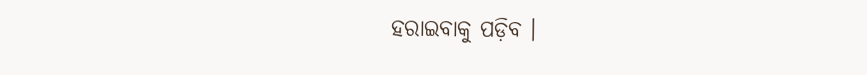ହରାଇବାକୁ ପଡ଼ିବ ।